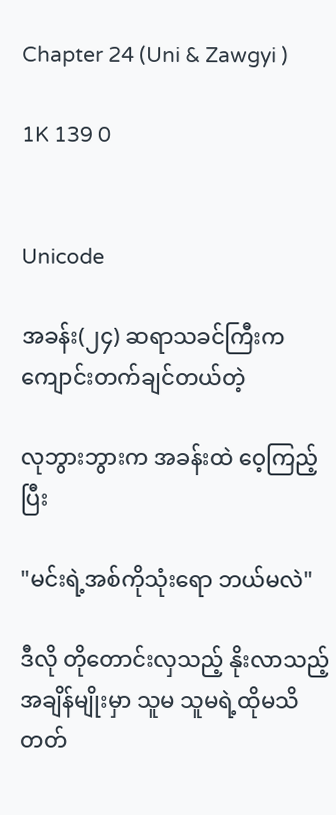Chapter 24 (Uni & Zawgyi )

1K 139 0


Unicode

အခန်း(၂၄) ဆရာသခင်ကြီးက ကျောင်းတက်ချင်တယ်တဲ့

လုဘွားဘွားက အခန်းထဲ ဝေ့ကြည့်ပြီး

"မင်းရဲ့အစ်ကိုသုံးရော ဘယ်မလဲ"

ဒီလို တိုတောင်းလှသည့် နိုးလာသည့်အချိန်မျိုးမှာ သူမ သူမရဲ့ထိုမသိတတ်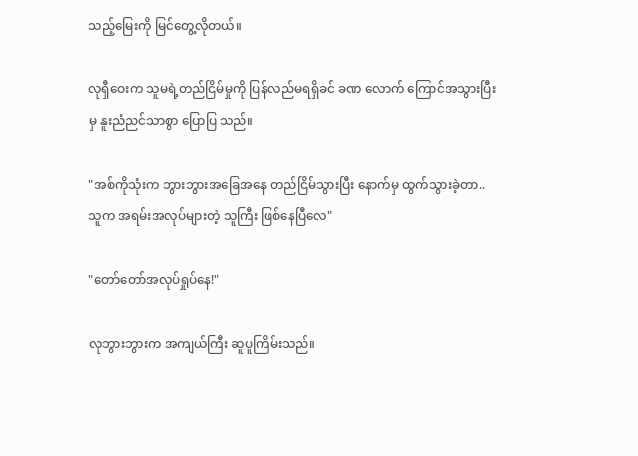သည့်မြေးကို မြင်တွေ့လိုတယ်။

လုရှီဝေးက သူမရဲ့တည်ငြိမ်မှုကို ပြန်လည်မရရှိခင် ခဏ လောက် ကြောင်အသွားပြီးမှ နူးညံညင်သာစွာ ပြောပြ သည်။

"အစ်ကိုသုံးက ဘွားဘွားအခြေအနေ တည်ငြိမ်သွားပြီး နောက်မှ ထွက်သွားခဲ့တာ.. သူက အရမ်းအလုပ်များတဲ့ သူကြီး ဖြစ်နေပြီလေ"

"တော်တော်အလုပ်ရှုပ်နေ!"

လုဘွားဘွားက အကျယ်ကြီး ဆူပူကြိမ်းသည်။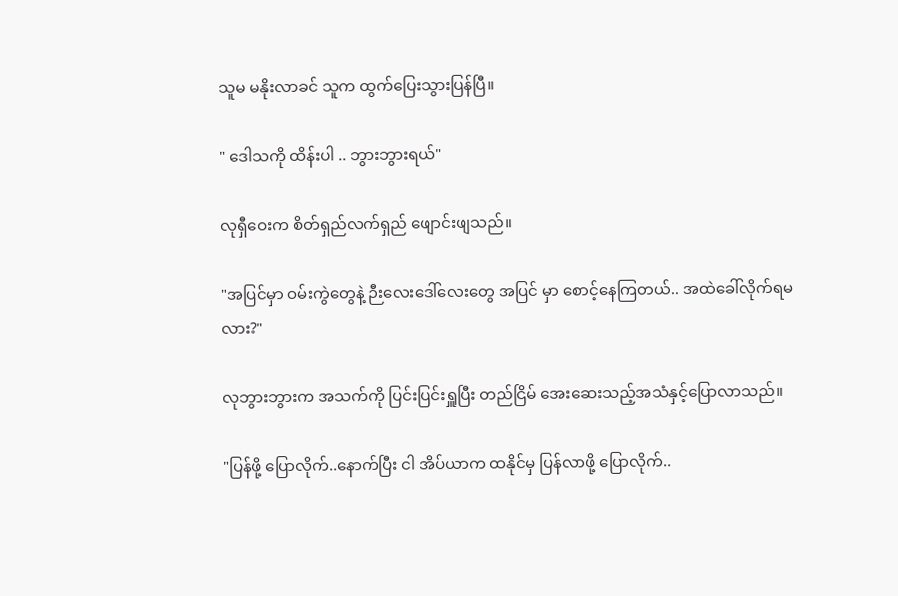သူမ မနိုးလာခင် သူက ထွက်ပြေးသွားပြန်ပြီ။

" ဒေါသကို ထိန်းပါ .. ဘွားဘွားရယ်"

လုရှီဝေးက စိတ်ရှည်လက်ရှည် ဖျောင်းဖျသည်။

"အပြင်မှာ ဝမ်းကွဲတွေနဲ့ ဉီးလေးဒေါ်လေးတွေ အပြင် မှာ စောင့်နေကြတယ်.. အထဲခေါ်လိုက်ရမလား?"

လုဘွားဘွားက အသက်ကို ပြင်းပြင်းရှူပြီး တည်ငြိမ် အေးဆေးသည့်အသံနှင့်ပြောလာသည်။

"ပြန်ဖို့ ပြောလိုက်..နောက်ပြီး ငါ အိပ်ယာက ထနိုင်မှ ပြန်လာဖို့ ပြောလိုက်..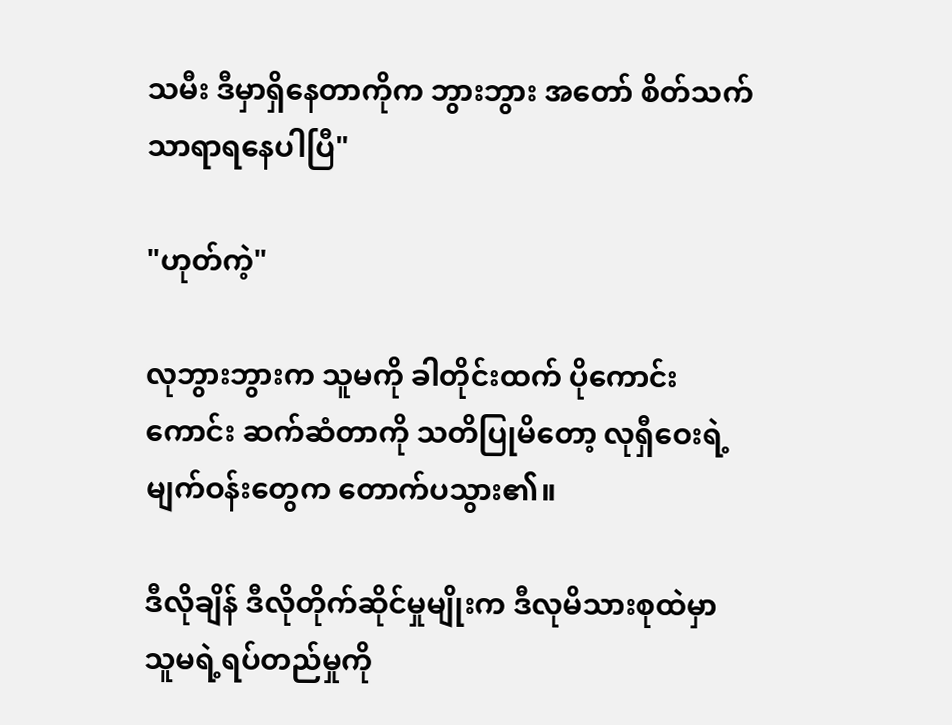သမီး ဒီမှာရှိနေတာကိုက ဘွားဘွား အတော် စိတ်သက်သာရာရနေပါပြီ"

"ဟုတ်ကဲ့"

လုဘွားဘွားက သူမကို ခါတိုင်းထက် ပိုကောင်းကောင်း ဆက်ဆံတာကို သတိပြုမိတော့ လုရှီဝေးရဲ့မျက်ဝန်းတွေက တောက်ပသွား၏။

ဒီလိုချိန် ဒီလိုတိုက်ဆိုင်မှုမျိုးက ဒီလုမိသားစုထဲမှာ သူမရဲ့ရပ်တည်မှုကို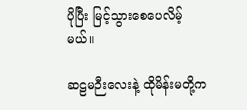ပိုပြီး မြင့်သွားစေပေလိမ့်မယ်။

ဆဠမဉီးလေးနဲ့ ထိုမိန်းမတို့က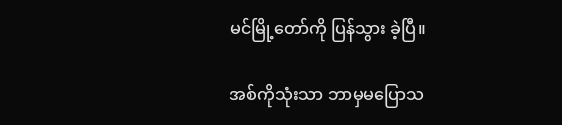မင်မြို့တော်ကို ပြန်သွား ခဲ့ပြီ။

အစ်ကိုသုံးသာ ဘာမှမပြောသ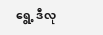ရွေ့ ဒီလု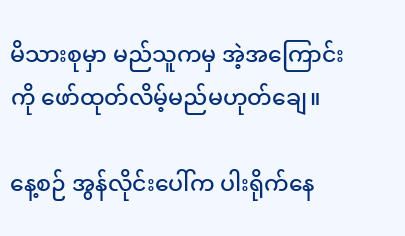မိသားစုမှာ မည်သူကမှ အဲ့အကြောင်းကို ဖော်ထုတ်လိမ့်မည်မဟုတ်ချေ။

နေ့စဉ် အွန်လိုင်းပေါ်က ပါးရိုက်နေ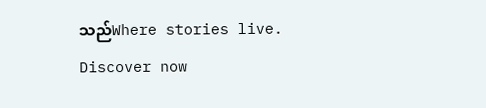သည်Where stories live. Discover now